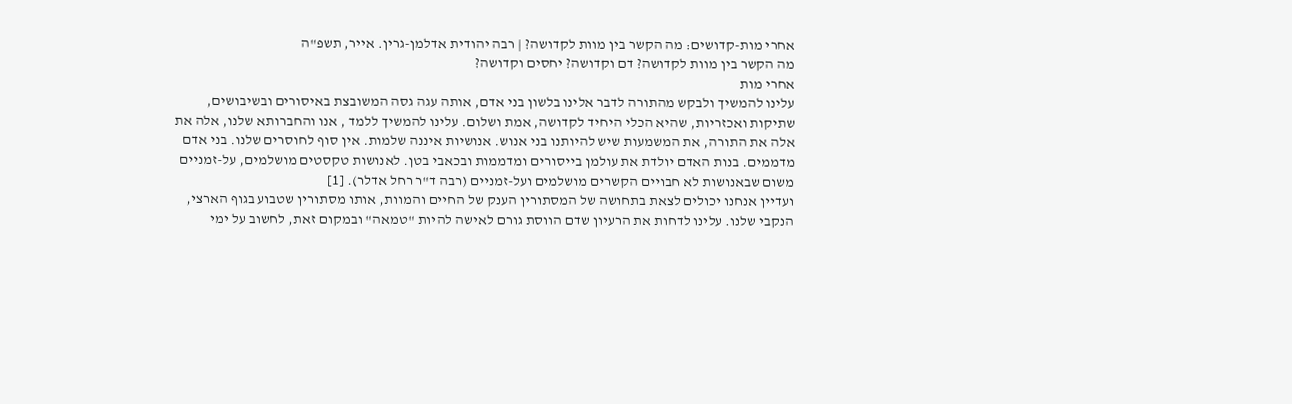אחרי מות-קדושים: מה הקשר בין מוות לקדושה? | רבה יהודית אדלמן-גרין. אייר, תשפ"ה
מה הקשר בין מוות לקדושה? דם וקדושה? יחסים וקדושה?
אחרי מות
עלינו להמשיך ולבקש מהתורה לדבר אלינו בלשון בני אדם, אותה עגה גסה המשובצת באיסורים ובשיבושים, שתיקות ואכזריות, שהיא הכלי היחיד לקדושה, אמת ושלום. עלינו להמשיך ללמד , אנו והחברותא שלנו, אלה את אלה את התורה, את המשמעות שיש להיותנו בני אנוש. אנושיות איננה שלמות. אין סוף לחוסרים שלנו. בני אדם מדממים. בנות האדם יולדת את עולמן בייסורים ומדממות ובכאבי בטן. לאנושות טקסטים מושלמים, על-זמניים משום שבאנושות לא חבויים הקשרים מושלמים ועל-זמניים (רבה ד"ר רחל אדלר). [1]
ועדיין אנחנו יכולים לצאת בתחושה של המסתורין הענק של החיים והמוות, אותו מסתורין שטבוע בגוף הארצי, הנקבי שלנו. עלינו לדחות את הרעיון שדם הווסת גורם לאישה להיות "טמאה" ובמקום זאת, לחשוב על ימי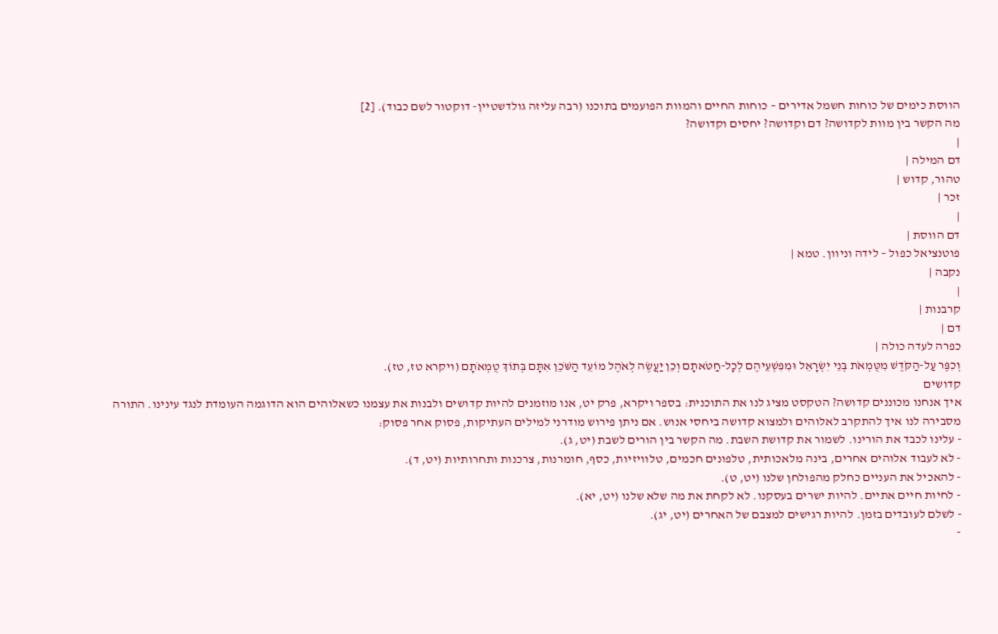הווסת כימים של כוחות חשמל אדירים – כוחות החיים והמוות הפועמים בתוכנו (רבה עליזה גולדשטיין- דוקטור לשם כבוד). [2]
מה הקשר בין מוות לקדושה? דם וקדושה? יחסים וקדושה?
|
דם המילה |
טהור, קדוש |
זכר |
|
דם הווסת |
פוטנציאל כפול – לידה וניוון. טמא |
נקבה |
|
קרבנות |
דם |
כפרה לעדה כולה |
וְכִפֶּר עַל-הַקֹּדֶשׁ מִטֻּמְאֹת בְּנֵי יִשְׂרָאֵל וּמִפִּשְׁעֵיהֶם לְכָל-חַטֹּאתָם וְכֵן יַעֲשֶׂה לְאֹהֶל מוֹעֵד הַשֹּׁכֵן אִתָּם בְּתוֹךְ טֻמְאֹתָם (ויקרא טז, טז).
קדושים
איך אנחנו מכוננים קדושה? הטקסט מציג לנו את התוכנית: בספר ויקרא, פרק יט, אנו מוזמנים להיות קדושים ולבנות את עצמנו כשאלוהים הוא הדוגמה העומדת לנגד עינינו. התורה מסבירה לנו איך להתקרב לאלוהים ולמצוא קדושה ביחסי אנוש. אם ניתן פירוש מודרני למילים העתיקות, פסוק אחר פסוק:
- עלינו לכבד את הורינו. לשמור את קדושת השבת. מה הקשר בין הורים לשבת (יט, ג).
- לא לעבוד אלוהים אחרים, בינה מלאכותית, טלפונים חכמים, טלוויזיות, כסף, חומרנות, צרכנות ותחרותיות (יט, ד).
- להאכיל את העניים כחלק מהפולחן שלנו (יט, ט).
- לחיות חיים אתיים. להיות ישרים בעסקנו. לא לקחת את מה שלא שלנו (יט, יא).
- לשלם לעובדים בזמן. להיות רגישים למצבם של האחרים (יט, יג).
-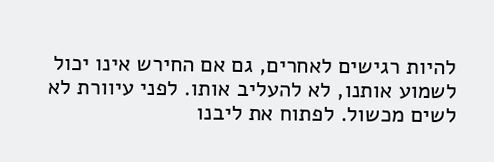להיות רגישים לאחרים, גם אם החירש אינו יכול לשמוע אותנו, לא להעליב אותו. לפני עיוורת לא לשים מכשול. לפתוח את ליבנו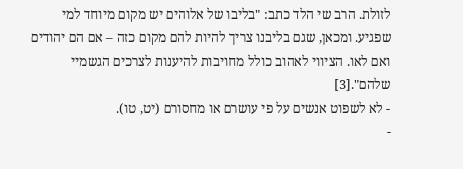לזולת. הרב שי הלד כתב: "בליבו של אלוהים יש מקום מיוחד למי שפגיע. ומכאן, שגם בליבנו צריך להיות להם מקום כזה – אם הם יהודים ואם לאו. הציווי לאהוב כולל מחויבות להיענות לצרכים הגשמיי שלהם".[3]
- לא לשפוט אנשים על פי עושרם או מחסורם (יט, טו).
-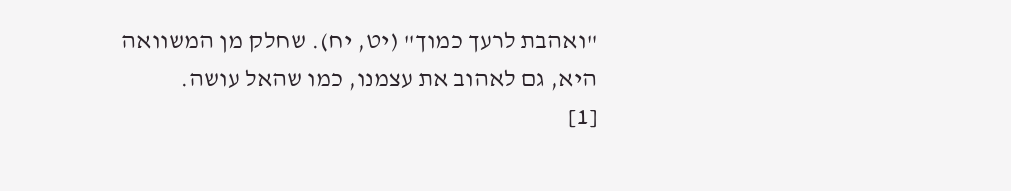"ואהבת לרעך כמוך" (יט, יח). שחלק מן המשוואה היא, גם לאהוב את עצמנו, כמו שהאל עושה.
[1]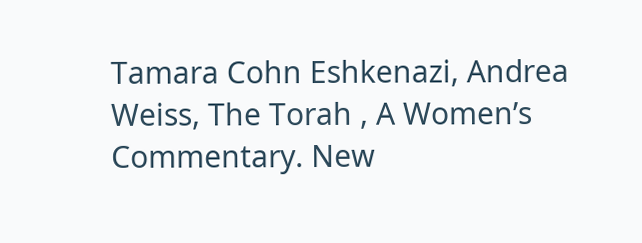Tamara Cohn Eshkenazi, Andrea Weiss, The Torah , A Women’s Commentary. New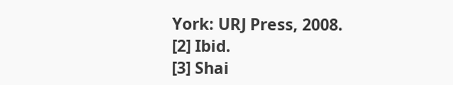York: URJ Press, 2008.
[2] Ibid.
[3] Shai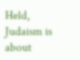Held, Judaism is about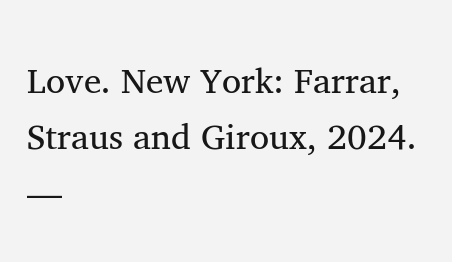Love. New York: Farrar, Straus and Giroux, 2024.
—